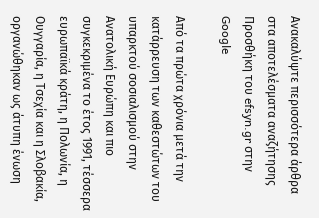Ανακαλύψτε περισσότερα άρθρα στα αποτελέσματα αναζήτησης
Προσθήκη του efsyn.gr στην Google

Από τα πρώτα χρόνια μετά την κατάρρευση των καθεστώτων του υπαρκτού σοσιαλισμού στην Ανατολική Ευρώπη και πιο συγκεκριμένα το έτος 1991, τέσσερα ευρωπαϊκά κράτη, η Πολωνία, η Ουγγαρία, η Τσεχία και η Σλοβακία, οργανώθηκαν ως άτυπη ένωση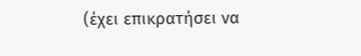(έχει επικρατήσει να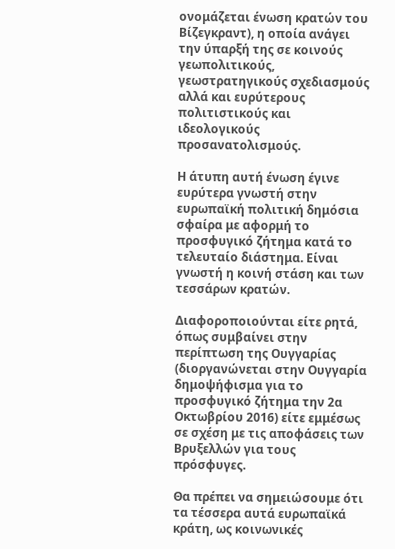ονομάζεται ένωση κρατών του Βίζεγκραντ), η οποία ανάγει την ύπαρξή της σε κοινούς γεωπολιτικούς, γεωστρατηγικούς σχεδιασμούς αλλά και ευρύτερους πολιτιστικούς και ιδεολογικούς προσανατολισμούς.

Η άτυπη αυτή ένωση έγινε ευρύτερα γνωστή στην ευρωπαϊκή πολιτική δημόσια σφαίρα με αφορμή το προσφυγικό ζήτημα κατά το τελευταίο διάστημα. Είναι γνωστή η κοινή στάση και των τεσσάρων κρατών.

Διαφοροποιούνται είτε ρητά, όπως συμβαίνει στην περίπτωση της Ουγγαρίας (διοργανώνεται στην Ουγγαρία δημοψήφισμα για το προσφυγικό ζήτημα την 2α Οκτωβρίου 2016) είτε εμμέσως σε σχέση με τις αποφάσεις των Βρυξελλών για τους πρόσφυγες.

Θα πρέπει να σημειώσουμε ότι τα τέσσερα αυτά ευρωπαϊκά κράτη, ως κοινωνικές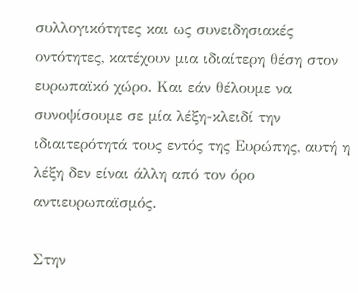συλλογικότητες και ως συνειδησιακές οντότητες, κατέχουν μια ιδιαίτερη θέση στον ευρωπαϊκό χώρο. Και εάν θέλουμε να συνοψίσουμε σε μία λέξη-κλειδί την ιδιαιτερότητά τους εντός της Ευρώπης, αυτή η λέξη δεν είναι άλλη από τον όρο αντιευρωπαϊσμός.

Στην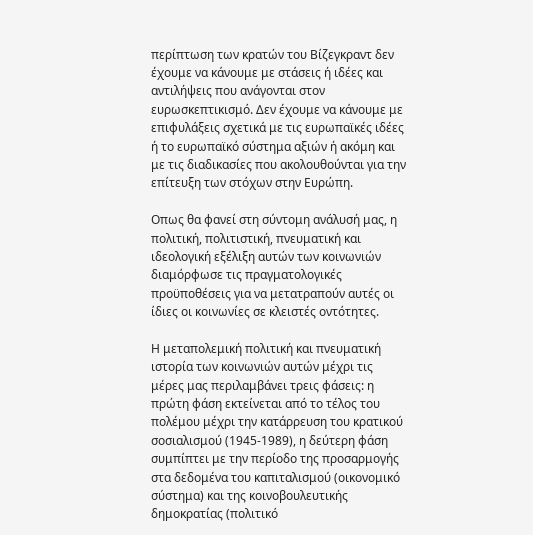περίπτωση των κρατών του Βίζεγκραντ δεν έχουμε να κάνουμε με στάσεις ή ιδέες και αντιλήψεις που ανάγονται στον ευρωσκεπτικισμό. Δεν έχουμε να κάνουμε με επιφυλάξεις σχετικά με τις ευρωπαϊκές ιδέες ή το ευρωπαϊκό σύστημα αξιών ή ακόμη και με τις διαδικασίες που ακολουθούνται για την επίτευξη των στόχων στην Ευρώπη.

Οπως θα φανεί στη σύντομη ανάλυσή μας, η πολιτική, πολιτιστική, πνευματική και ιδεολογική εξέλιξη αυτών των κοινωνιών διαμόρφωσε τις πραγματολογικές προϋποθέσεις για να μετατραπούν αυτές οι ίδιες οι κοινωνίες σε κλειστές οντότητες.

Η μεταπολεμική πολιτική και πνευματική ιστορία των κοινωνιών αυτών μέχρι τις μέρες μας περιλαμβάνει τρεις φάσεις: η πρώτη φάση εκτείνεται από το τέλος του πολέμου μέχρι την κατάρρευση του κρατικού σοσιαλισμού (1945-1989), η δεύτερη φάση συμπίπτει με την περίοδο της προσαρμογής στα δεδομένα του καπιταλισμού (οικονομικό σύστημα) και της κοινοβουλευτικής δημοκρατίας (πολιτικό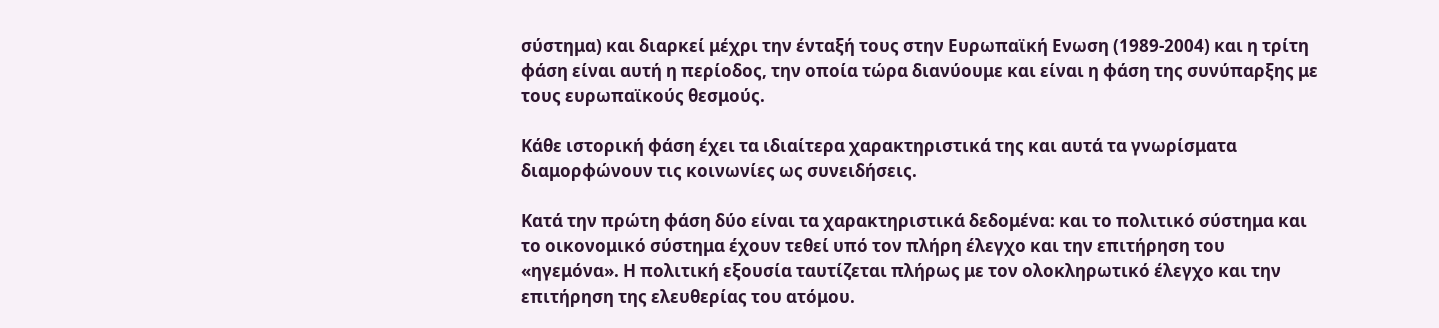σύστημα) και διαρκεί μέχρι την ένταξή τους στην Ευρωπαϊκή Ενωση (1989-2004) και η τρίτη φάση είναι αυτή η περίοδος, την οποία τώρα διανύουμε και είναι η φάση της συνύπαρξης με τους ευρωπαϊκούς θεσμούς.

Κάθε ιστορική φάση έχει τα ιδιαίτερα χαρακτηριστικά της και αυτά τα γνωρίσματα διαμορφώνουν τις κοινωνίες ως συνειδήσεις.

Κατά την πρώτη φάση δύο είναι τα χαρακτηριστικά δεδομένα: και το πολιτικό σύστημα και το οικονομικό σύστημα έχουν τεθεί υπό τον πλήρη έλεγχο και την επιτήρηση του «ηγεμόνα». Η πολιτική εξουσία ταυτίζεται πλήρως με τον ολοκληρωτικό έλεγχο και την επιτήρηση της ελευθερίας του ατόμου.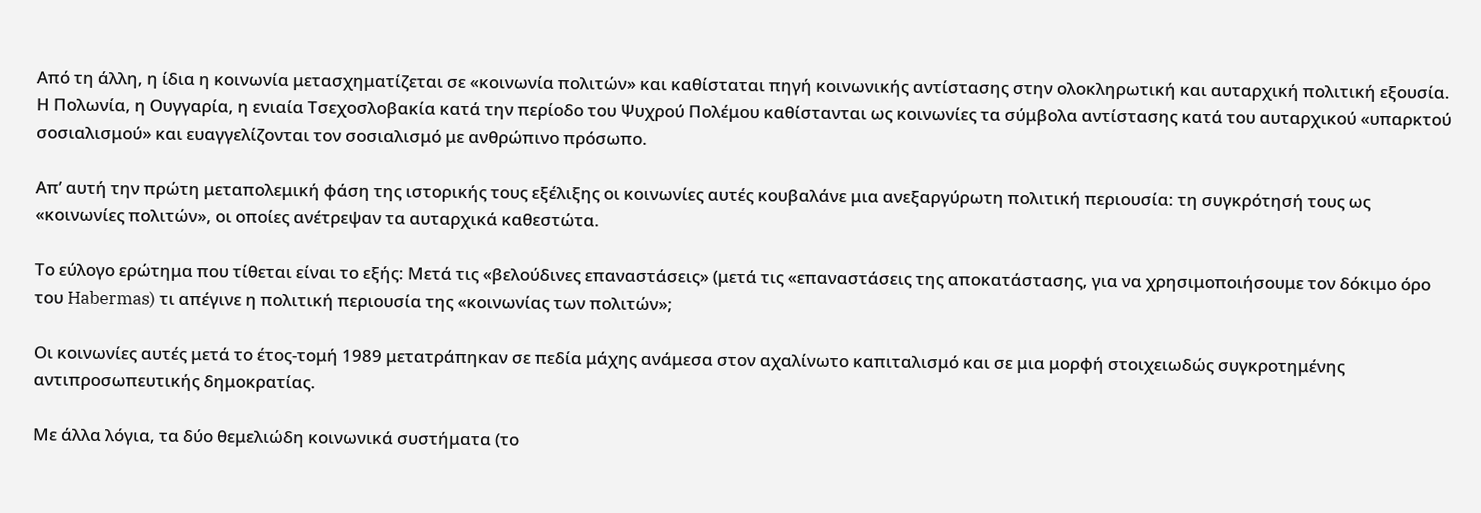Από τη άλλη, η ίδια η κοινωνία μετασχηματίζεται σε «κοινωνία πολιτών» και καθίσταται πηγή κοινωνικής αντίστασης στην ολοκληρωτική και αυταρχική πολιτική εξουσία. Η Πολωνία, η Ουγγαρία, η ενιαία Τσεχοσλοβακία κατά την περίοδο του Ψυχρού Πολέμου καθίστανται ως κοινωνίες τα σύμβολα αντίστασης κατά του αυταρχικού «υπαρκτού σοσιαλισμού» και ευαγγελίζονται τον σοσιαλισμό με ανθρώπινο πρόσωπο.

Απ’ αυτή την πρώτη μεταπολεμική φάση της ιστορικής τους εξέλιξης οι κοινωνίες αυτές κουβαλάνε μια ανεξαργύρωτη πολιτική περιουσία: τη συγκρότησή τους ως «κοινωνίες πολιτών», οι οποίες ανέτρεψαν τα αυταρχικά καθεστώτα.

Το εύλογο ερώτημα που τίθεται είναι το εξής: Μετά τις «βελούδινες επαναστάσεις» (μετά τις «επαναστάσεις της αποκατάστασης, για να χρησιμοποιήσουμε τον δόκιμο όρο του Habermas) τι απέγινε η πολιτική περιουσία της «κοινωνίας των πολιτών»;

Οι κοινωνίες αυτές μετά το έτος-τομή 1989 μετατράπηκαν σε πεδία μάχης ανάμεσα στον αχαλίνωτο καπιταλισμό και σε μια μορφή στοιχειωδώς συγκροτημένης αντιπροσωπευτικής δημοκρατίας.

Με άλλα λόγια, τα δύο θεμελιώδη κοινωνικά συστήματα (το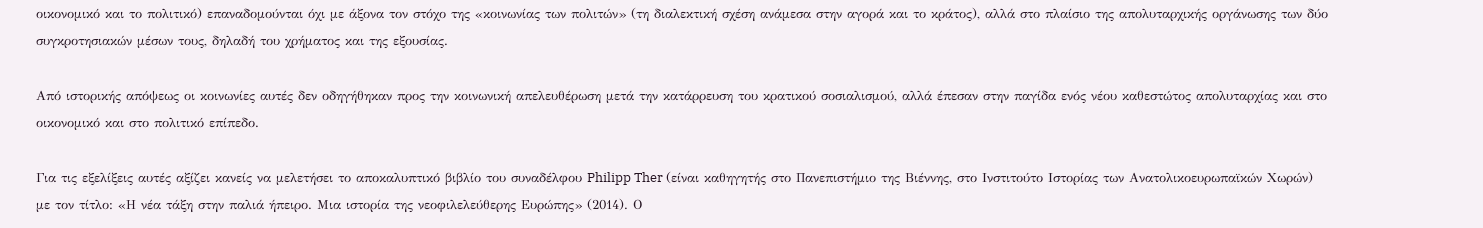οικονομικό και το πολιτικό) επαναδομούνται όχι με άξονα τον στόχο της «κοινωνίας των πολιτών» (τη διαλεκτική σχέση ανάμεσα στην αγορά και το κράτος), αλλά στο πλαίσιο της απολυταρχικής οργάνωσης των δύο συγκροτησιακών μέσων τους, δηλαδή του χρήματος και της εξουσίας.

Από ιστορικής απόψεως οι κοινωνίες αυτές δεν οδηγήθηκαν προς την κοινωνική απελευθέρωση μετά την κατάρρευση του κρατικού σοσιαλισμού, αλλά έπεσαν στην παγίδα ενός νέου καθεστώτος απολυταρχίας και στο οικονομικό και στο πολιτικό επίπεδο.

Για τις εξελίξεις αυτές αξίζει κανείς να μελετήσει το αποκαλυπτικό βιβλίο του συναδέλφου Philipp Ther (είναι καθηγητής στο Πανεπιστήμιο της Βιέννης, στο Ινστιτούτο Ιστορίας των Ανατολικοευρωπαϊκών Χωρών) με τον τίτλο: «Η νέα τάξη στην παλιά ήπειρο. Μια ιστορία της νεοφιλελεύθερης Ευρώπης» (2014). Ο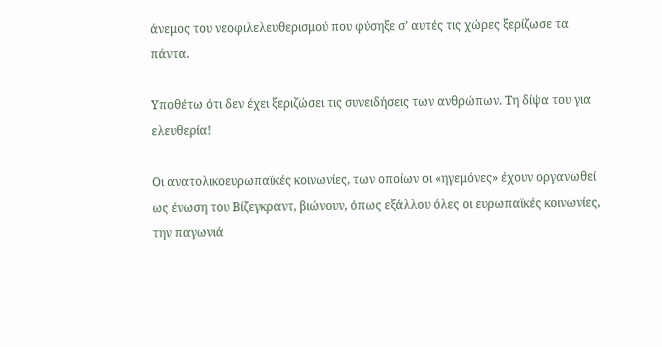άνεμος του νεοφιλελευθερισμού που φύσηξε σ’ αυτές τις χώρες ξερίζωσε τα πάντα.

Υποθέτω ότι δεν έχει ξεριζώσει τις συνειδήσεις των ανθρώπων. Τη δίψα του για ελευθερία!

Οι ανατολικοευρωπαϊκές κοινωνίες, των οποίων οι «ηγεμόνες» έχουν οργανωθεί ως ένωση του Βίζεγκραντ, βιώνουν, όπως εξάλλου όλες οι ευρωπαϊκές κοινωνίες, την παγωνιά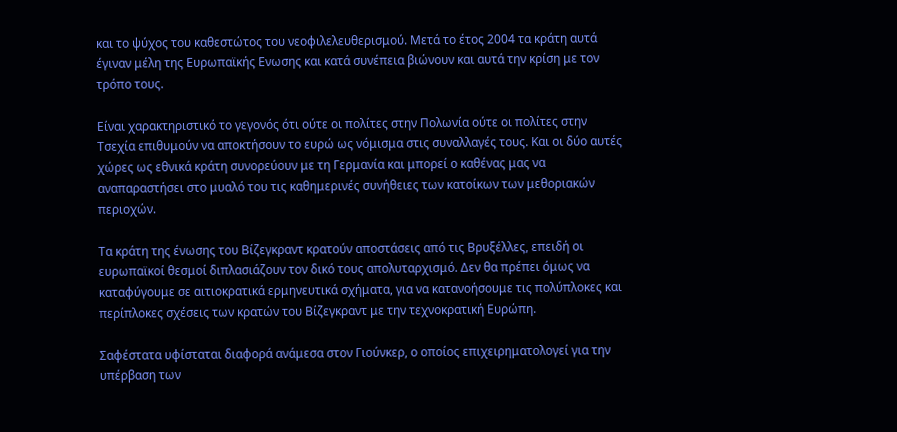και το ψύχος του καθεστώτος του νεοφιλελευθερισμού. Μετά το έτος 2004 τα κράτη αυτά έγιναν μέλη της Ευρωπαϊκής Ενωσης και κατά συνέπεια βιώνουν και αυτά την κρίση με τον τρόπο τους.

Είναι χαρακτηριστικό το γεγονός ότι ούτε οι πολίτες στην Πολωνία ούτε οι πολίτες στην Τσεχία επιθυμούν να αποκτήσουν το ευρώ ως νόμισμα στις συναλλαγές τους. Και οι δύο αυτές χώρες ως εθνικά κράτη συνορεύουν με τη Γερμανία και μπορεί ο καθένας μας να αναπαραστήσει στο μυαλό του τις καθημερινές συνήθειες των κατοίκων των μεθοριακών περιοχών.

Τα κράτη της ένωσης του Βίζεγκραντ κρατούν αποστάσεις από τις Βρυξέλλες, επειδή οι ευρωπαϊκοί θεσμοί διπλασιάζουν τον δικό τους απολυταρχισμό. Δεν θα πρέπει όμως να καταφύγουμε σε αιτιοκρατικά ερμηνευτικά σχήματα, για να κατανοήσουμε τις πολύπλοκες και περίπλοκες σχέσεις των κρατών του Βίζεγκραντ με την τεχνοκρατική Ευρώπη.

Σαφέστατα υφίσταται διαφορά ανάμεσα στον Γιούνκερ, ο οποίος επιχειρηματολογεί για την υπέρβαση των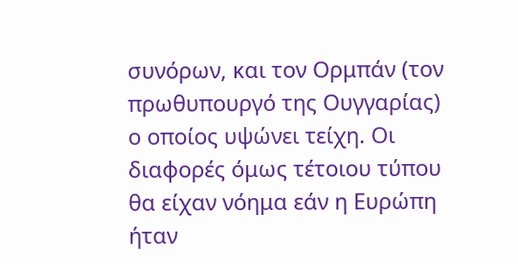συνόρων, και τον Ορμπάν (τον πρωθυπουργό της Ουγγαρίας) ο οποίος υψώνει τείχη. Οι διαφορές όμως τέτοιου τύπου θα είχαν νόημα εάν η Ευρώπη ήταν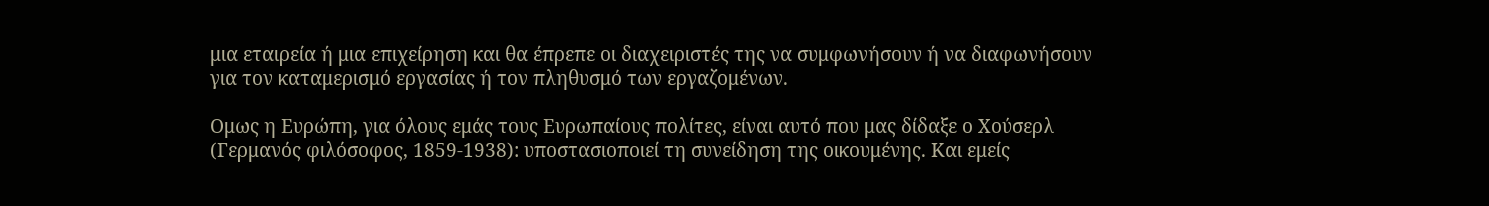μια εταιρεία ή μια επιχείρηση και θα έπρεπε οι διαχειριστές της να συμφωνήσουν ή να διαφωνήσουν για τον καταμερισμό εργασίας ή τον πληθυσμό των εργαζομένων.

Ομως η Ευρώπη, για όλους εμάς τους Ευρωπαίους πολίτες, είναι αυτό που μας δίδαξε ο Χούσερλ (Γερμανός φιλόσοφος, 1859-1938): υποστασιοποιεί τη συνείδηση της οικουμένης. Και εμείς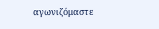αγωνιζόμαστε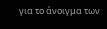για το άνοιγμα των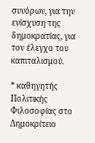συνόρων, για την ενίσχυση της δημοκρατίας, για τον έλεγχο του καπιταλισμού.

* καθηγητής Πολιτικής Φιλοσοφίας στο Δημοκρίτειο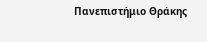Πανεπιστήμιο Θράκης